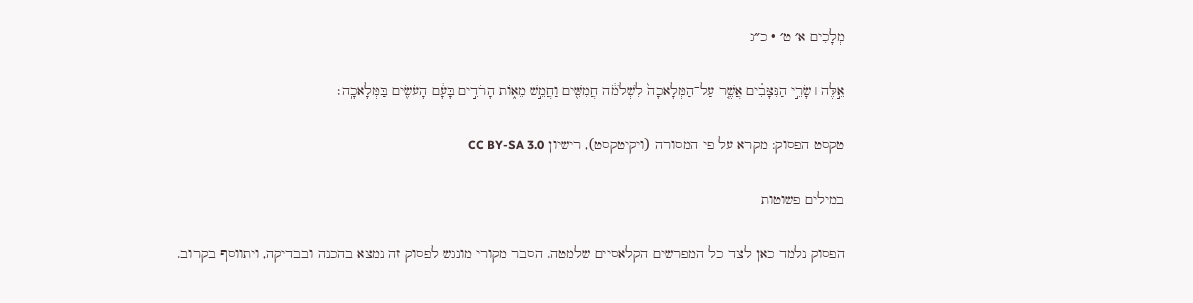מְלָכִים א׳ ט׳ · כ״ג

אֵ֣לֶּה ׀ שָׂרֵ֣י הַנִּצָּבִ֗ים אֲשֶׁ֤ר עַל־הַמְּלָאכָה֙ לִשְׁלֹמֹ֔ה חֲמִשִּׁ֖ים וַחֲמֵ֣שׁ מֵא֑וֹת הָרֹדִ֣ים בָּעָ֔ם הָעֹשִׂ֖ים בַּמְּלָאכָֽה׃

טקסט הפסוק: מקרא על פי המסורה (ויקיטקסט), רישיון CC BY-SA 3.0

במילים פשוטות

הפסוק נלמד כאן לצד כל המפרשים הקלאסיים שלמטה. הסבר מקורי מונגש לפסוק זה נמצא בהכנה ובבדיקה, ויתווסף בקרוב.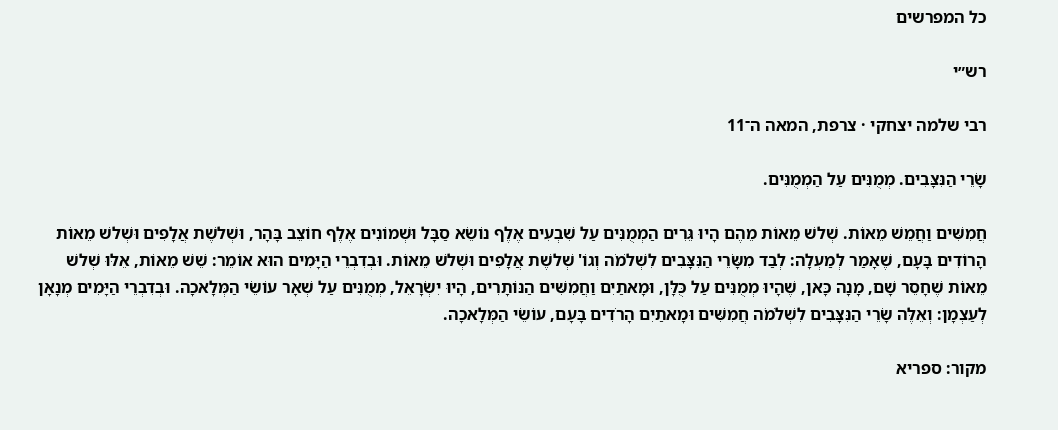כל המפרשים

רש״י

רבי שלמה יצחקי · צרפת, המאה ה־11

שָׂרֵי הַנִּצָּבִים. מְמֻנִּים עַל הַמְמֻנִּים.

חֲמִשִּׁים וַחֲמֵשׁ מֵאוֹת. שְׁלשׁ מֵאוֹת מֵהֶם הָיוּ גֵּרִים הַמְמֻנִּים עַל שִׁבְעִים אֶלֶף נוֹשֵׂא סַבָּל וּשְׁמוֹנִים אֶלֶף חוֹצֵב בָּהָר, וּשְׁלשֶׁת אֲלָפִים וּשְׁלשׁ מֵאוֹת הָרוֹדִים בָּעָם, שֶׁאָמַר לְמַעְלָה: לְבַד מִשָּׂרֵי הַנִּצָּבִים לִשְׁלֹמֹה וְגוֹ' שְׁלשֶׁת אֲלָפִים וּשְׁלשׁ מֵאוֹת. וּבְדִבְרֵי הַיָּמִים הוּא אוֹמֵר: שֵׁשׁ מֵאוֹת, אֵלּוּ שְׁלשׁ מֵאוֹת שֶׁחָסֵר שָׁם, מָנָה כָּאן, שֶׁהָיוּ מְמֻנִּים עַל כֻּלָּן, וּמָאתַיִם וַחֲמִשִּׁים הַנּוֹתָרִים, הָיוּ יִשְׂרָאֵל, מְמֻנִּים עַל שְׁאָר עוֹשֵׂי הַמְּלָאכָה. וּבְדִבְרֵי הַיָּמִים מְנָאָן לְעַצְמָן: וְאֵלֶּה שָׂרֵי הַנִּצָּבִים לִשְׁלֹמֹה חֲמִשִּׁים וּמָאתַיִם הָרֹדִים בָּעָם, עוֹשֵׂי הַמְּלָאכָה.

מקור: ספריא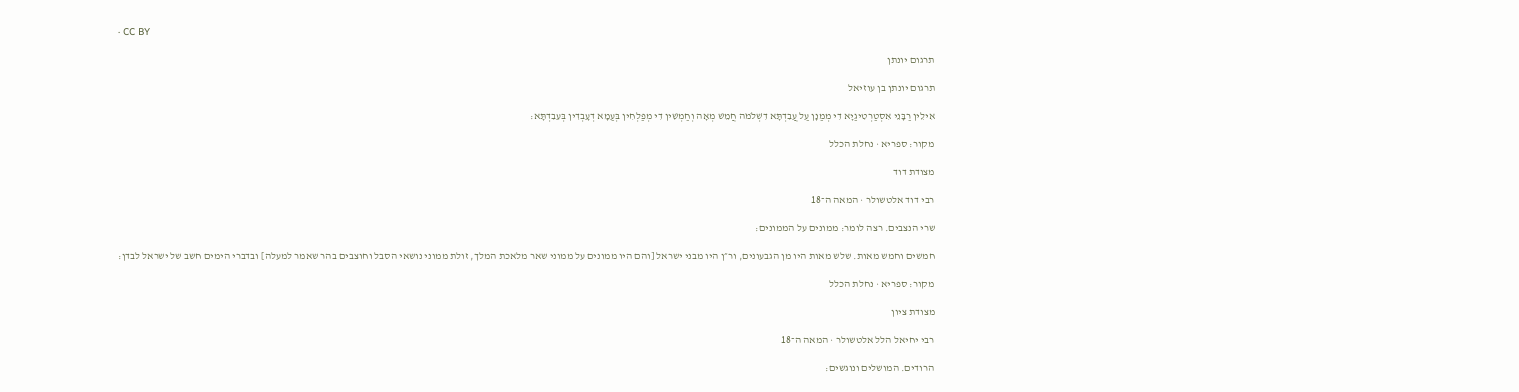· CC BY

תרגום יונתן

תרגום יונתן בן עוזיאל

אִילֵין רַבָּנֵי אִסְטַרְטִיגַיָא דִי מְמַנָן עַל עֲבִדְתָּא דִשְׁלֹמֹה חֲמֵשׁ מְאָה וְחַמְשִׁין דִי מְפַלְחִין בְּעַמָא דְעָבְדִין בְּעִבִדְתָּא:

מקור: ספריא · נחלת הכלל

מצודת דוד

רבי דוד אלטשולר · המאה ה־18

שרי הנצבים. רצה לומר: ממונים על הממונים:

חמשים וחמש מאות. שלש מאות היו מן הגבעונים, ור״ן היו מבני ישראל [והם היו ממונים על ממוני שאר מלאכת המלך, זולת ממוני נושאי הסבל וחוצבים בהר שאמר למעלה] ובדברי הימים חשב של ישראל לבדן:

מקור: ספריא · נחלת הכלל

מצודת ציון

רבי יחיאל הלל אלטשולר · המאה ה־18

הרודים. המושלים ונוגשים: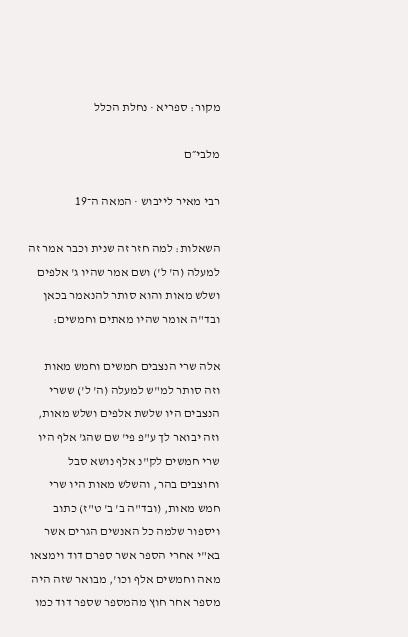מקור: ספריא · נחלת הכלל

מלבי״ם

רבי מאיר לייבוש · המאה ה־19

השאלות: למה חזר זה שנית וכבר אמר זה למעלה (ה' ל') ושם אמר שהיו ג' אלפים ושלש מאות והוא סותר להנאמר בכאן ובד"ה אומר שהיו מאתים וחמשים:

אלה שרי הנצבים חמשים וחמש מאות וזה סותר למ"ש למעלה (ה' ל') ששרי הנצבים היו שלשת אלפים ושלש מאות, וזה יבואר לך ע"פ פי' שם שהג' אלף היו שרי חמשים לק"נ אלף נושא סבל וחוצבים בהר, והשלש מאות היו שרי חמש מאות, (ובד"ה ב' ב' ט"ז) כתוב ויספור שלמה כל האנשים הגרים אשר בא"י אחרי הספר אשר ספרם דוד וימצאו מאה וחמשים אלף וכו', מבואר שזה היה מספר אחר חוץ מהמספר שספר דוד כמו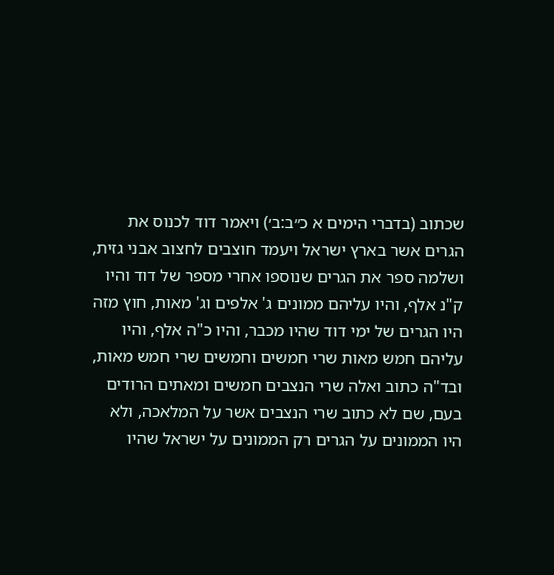שכתוב (בדברי הימים א כ״ב:ב׳) ויאמר דוד לכנוס את הגרים אשר בארץ ישראל ויעמד חוצבים לחצוב אבני גזית, ושלמה ספר את הגרים שנוספו אחרי מספר של דוד והיו ק"נ אלף, והיו עליהם ממונים ג' אלפים וג' מאות, חוץ מזה היו הגרים של ימי דוד שהיו מכבר, והיו כ"ה אלף, והיו עליהם חמש מאות שרי חמשים וחמשים שרי חמש מאות, ובד"ה כתוב ואלה שרי הנצבים חמשים ומאתים הרודים בעם, שם לא כתוב שרי הנצבים אשר על המלאכה, ולא היו הממונים על הגרים רק הממונים על ישראל שהיו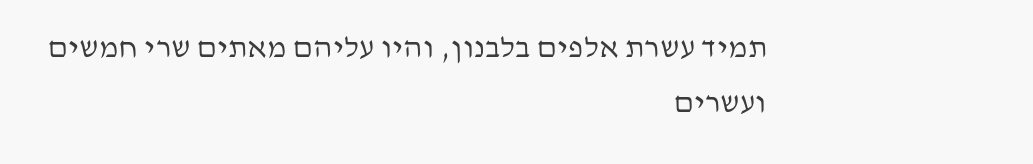תמיד עשרת אלפים בלבנון, והיו עליהם מאתים שרי חמשים ועשרים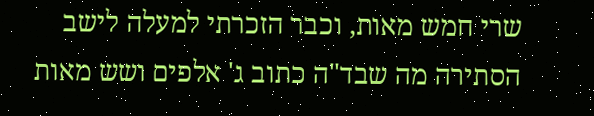שרי חמש מאות, וכבר הזכרתי למעלה לישב הסתירה מה שבד"ה כתוב ג' אלפים ושש מאות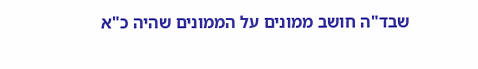שבד"ה חושב ממונים על הממונים שהיה כ"א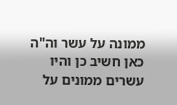ממונה על עשר וה"ה כאן חשיב כן והיו עשרים ממונים על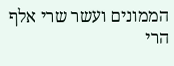הממונים ועשר שרי אלף הרי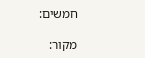חמשים:

מקור: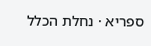ספריא · נחלת הכלל